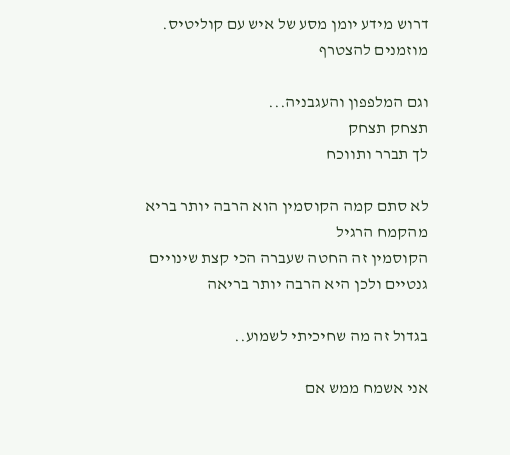דרוש מידע יומן מסע של איש עם קוליטיס. מוזמנים להצטרף

וגם המלפפון והעגבניה...
תצחק תצחק
לך תברר ותווכח

לא סתם קמה הקוסמין הוא הרבה יותר בריא מהקמח הרגיל
הקוסמין זה החטה שעברה הכי קצת שינויים גנטיים ולכן היא הרבה יותר בריאה

בגדול זה מה שחיכיתי לשמוע..

אני אשמח ממש אם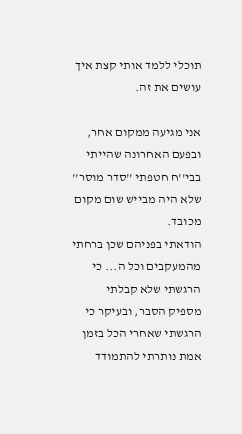תוכלי ללמד אותי קצת איך עושים את זה.

אני מגיעה ממקום אחר, ובפעם האחרונה שהייתי בבי''ח חטפתי ''סדר מוסר'' שלא היה מבייש שום מקום מכובד.
הודאתי בפניהם שכן ברחתי מהמעקבים וכל ה... כי הרגשתי שלא קבלתי מספיק הסבר, ובעיקר כי הרגשתי שאחרי הכל בזמן אמת נותרתי להתמודד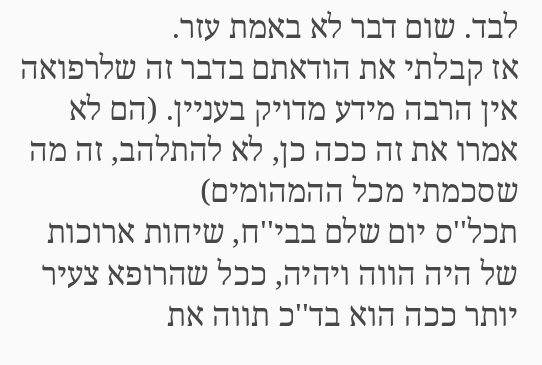לבד. שום דבר לא באמת עזר.
אז קבלתי את הודאתם בדבר זה שלרפואה אין הרבה מידע מדויק בעניין. (הם לא אמרו את זה ככה כן, לא להתלהב, זה מה שסכמתי מכל ההמהומים)
תכל''ס יום שלם בבי''ח, שיחות ארוכות של היה הווה ויהיה, ככל שהרופא צעיר יותר ככה הוא בד''כ תווה את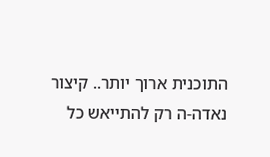התוכנית ארוך יותר.. קיצור נאדה-ה רק להתייאש כל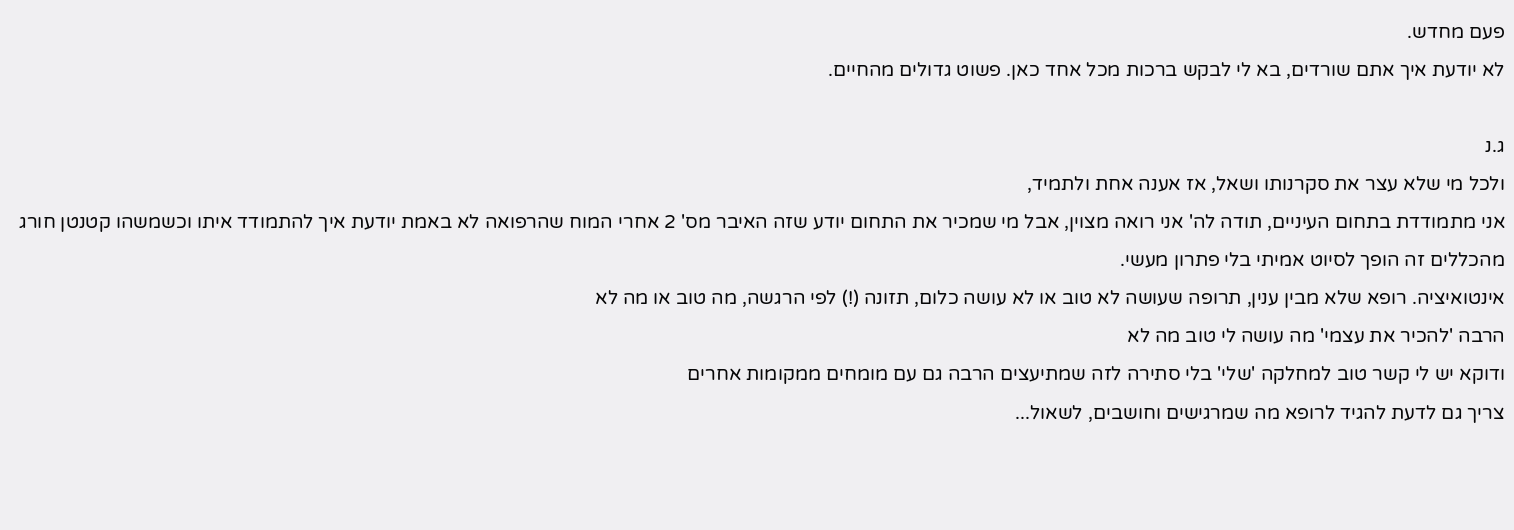פעם מחדש.
לא יודעת איך אתם שורדים, בא לי לבקש ברכות מכל אחד כאן. פשוט גדולים מהחיים.

ג.נ
ולכל מי שלא עצר את סקרנותו ושאל, אז אענה אחת ולתמיד,
אני מתמודדת בתחום העיניים, תודה לה' אני רואה מצוין, אבל מי שמכיר את התחום יודע שזה האיבר מס' 2 אחרי המוח שהרפואה לא באמת יודעת איך להתמודד איתו וכשמשהו קטנטן חורג מהכללים זה הופך לסיוט אמיתי בלי פתרון מעשי.
אינטואיציה. רופא שלא מבין ענין, תרופה שעושה לא טוב או לא עושה כלום, תזונה (!) לפי הרגשה, מה טוב או מה לא
הרבה 'להכיר את עצמי' מה עושה לי טוב מה לא
ודוקא יש לי קשר טוב למחלקה 'שלי' בלי סתירה לזה שמתיעצים הרבה גם עם מומחים ממקומות אחרים
צריך גם לדעת להגיד לרופא מה שמרגישים וחושבים, לשאול...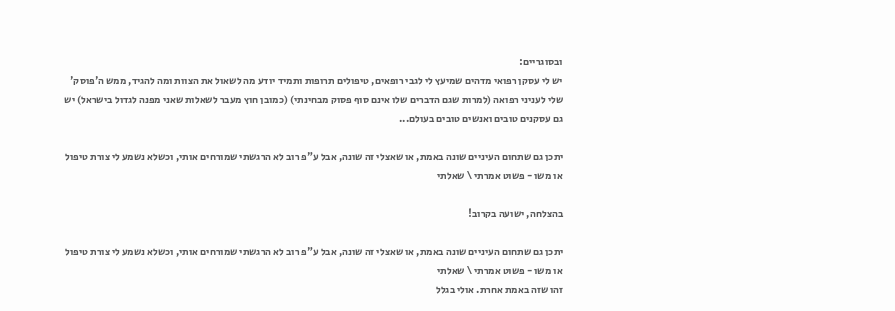ובסוגריים:
יש לי עסקן רפואי מדהים שמיעץ לי לגבי רופאים, טיפולים תרופות ותמיד יודע מה לשאול את הצוות ומה להגיד, ממש ה'פוסק' שלי לעניני רפואה (למרות שגם הדברים שלו אינם סוף פסוק מבחינתי) (כמובן חוץ מעבר לשאלות שאני מפנה לגדול בישראל) יש גם עסקנים טובים ואנשים טובים בעולם...

יתכן גם שתחום העיניים שונה באמת, או שאצלי זה שונה, אבל ע"פ רוב לא הרגשתי שמורחים אותי, וכשלא נשמע לי צורת טיפול או משו - פשוט אמרתי \ שאלתי

בהצלחה, ישועה בקרוב!

יתכן גם שתחום העיניים שונה באמת, או שאצלי זה שונה, אבל ע"פ רוב לא הרגשתי שמורחים אותי, וכשלא נשמע לי צורת טיפול או משו - פשוט אמרתי \ שאלתי
זהו שזה באמת אחרת. אולי בגלל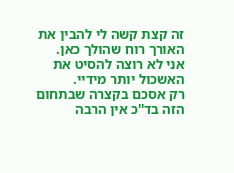זה קצת קשה לי להבין את האורך רוח שהולך כאן.
אני לא רוצה להסיט את האשכול יותר מידיי.
רק אסכם בקצרה שבתחום הזה בד''כ אין הרבה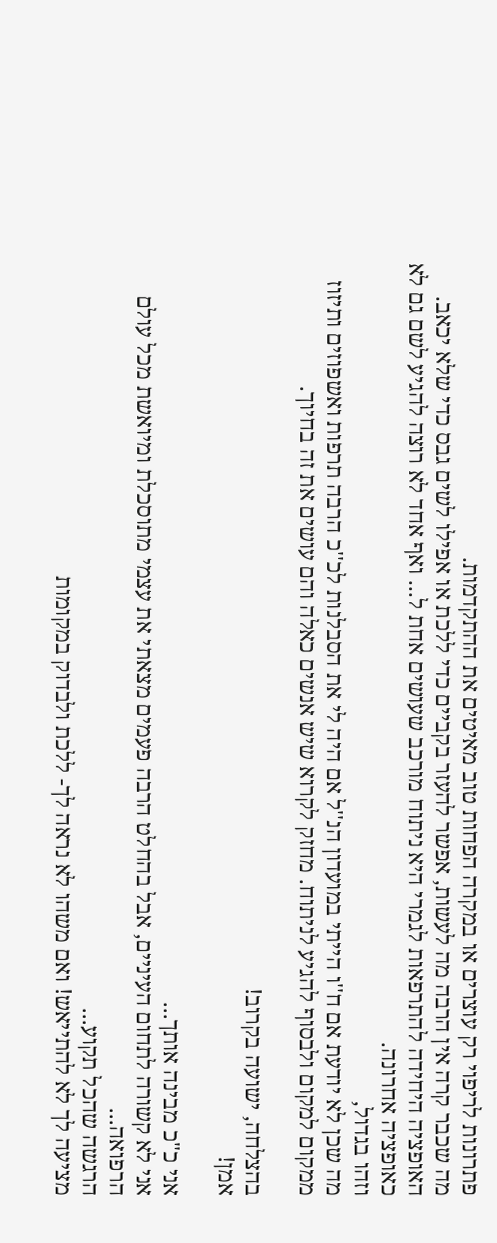פתרונות לריפוי רק עוצרים או במקרה הפחות טוב מאיטים את ההתקדמות.
מה שכבר קרה אין הרבה מה לעשות, אפשר להעזר בקביים כדי ללכת או אפילו לשים גבס כדי שלא יכאב.
האופציה היחידה להתרפאות לגמרי היא ניתוח מורכב שעושים אחת ל... ואף אחד לא רוצה להגיע לשם גם לא כאופציה אחרונה.
וזהו בגדול,
מה שכן לא יודעת אם ח''ו הייתי במועדון הנ''ל אם היה לי את הסבלנות לכ''כ הרבה תרפות ואשפוזים ותיזוז ממקום למקום ולבסוף להגיע לניתוח. מחזק לקרוא שיש אנשים כאלה והם עושים את זה בחיוך.

בהצלחה, ישועה בקרוב!
אמן!

אני כ"כ מבינה אותך...
אני לא קשורה לתחום העיניים, אבל בהחלט הרבה פעמים מצאתי את עצמי מתוסכלת ומיואשת מכל עולם הרפואה...
הרגשה שהכל תקוע...
מציעה לך לא להתייאש! ואם משהו לא נראה לך- ללכת ולבדוק במקומות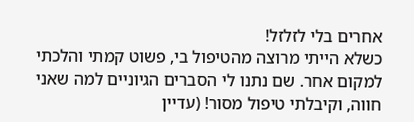אחרים בלי לזלזל!
כשלא הייתי מרוצה מהטיפול בי, פשוט קמתי והלכתי למקום אחר. שם נתנו לי הסברים הגיוניים למה שאני חווה, וקיבלתי טיפול מסור! (עדיין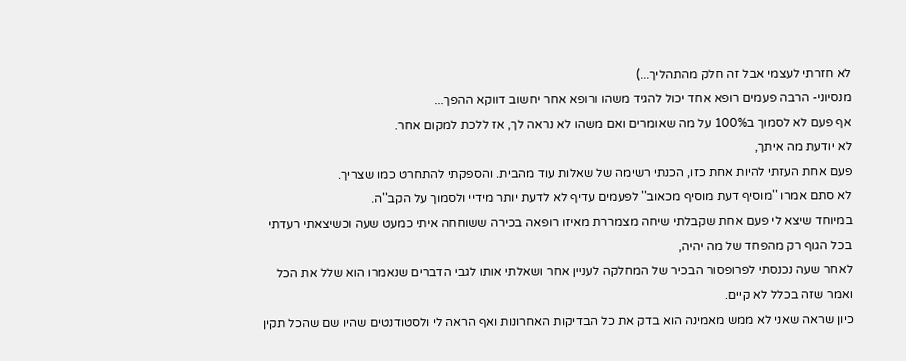לא חזרתי לעצמי אבל זה חלק מהתהליך...)
מנסיוני- הרבה פעמים רופא אחד יכול להגיד משהו ורופא אחר יחשוב דווקא ההפך...
אף פעם לא לסמוך ב100% על מה שאומרים ואם משהו לא נראה לך, אז ללכת למקום אחר.
לא יודעת מה איתך,
פעם אחת העזתי להיות אחת כזו, הכנתי רשימה של שאלות עוד מהבית. והספקתי להתחרט כמו שצריך.
לא סתם אמרו ''מוסיף דעת מוסיף מכאוב'' לפעמים עדיף לא לדעת יותר מידיי ולסמוך על הקב''ה.
במיוחד שיצא לי פעם אחת שקבלתי שיחה מצמררת מאיזו רופאה בכירה ששוחחה איתי כמעט שעה וכשיצאתי רעדתי בכל הגוף רק מהפחד של מה יהיה,
לאחר שעה נכנסתי לפרופסור הבכיר של המחלקה לעניין אחר ושאלתי אותו לגבי הדברים שנאמרו הוא שלל את הכל ואמר שזה בכלל לא קיים.
כיון שראה שאני לא ממש מאמינה הוא בדק את כל הבדיקות האחרונות ואף הראה לי ולסטודנטים שהיו שם שהכל תקין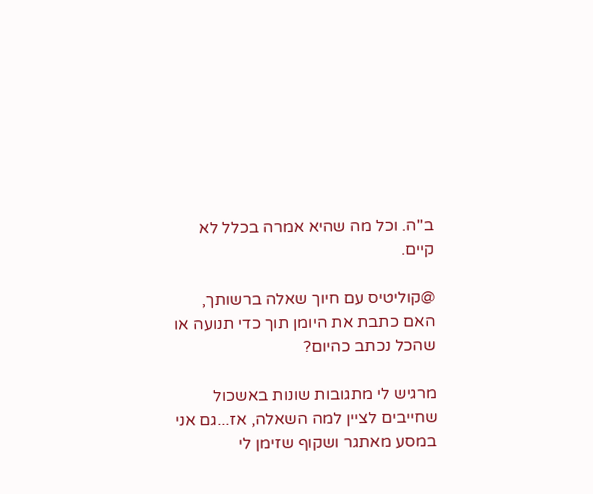ב''ה. וכל מה שהיא אמרה בכלל לא קיים.

@קוליטיס עם חיוך שאלה ברשותך, האם כתבת את היומן תוך כדי תנועה או שהכל נכתב כהיום?

מרגיש לי מתגובות שונות באשכול שחייבים לציין למה השאלה, אז...גם אני במסע מאתגר ושקוף שזימן לי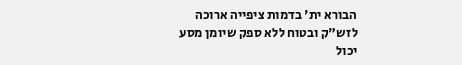הבורא ית' בדמות ציפייה ארוכה לזש"ק ובטוח ללא ספק שיומן מסע יכול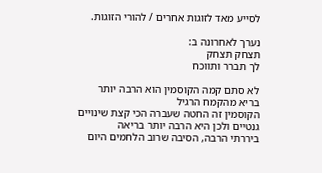לסייע מאד לזוגות אחרים / להורי הזוגות.

נערך לאחרונה ב:
תצחק תצחק
לך תברר ותווכח

לא סתם קמה הקוסמין הוא הרבה יותר בריא מהקמח הרגיל
הקוסמין זה החטה שעברה הכי קצת שינויים גנטיים ולכן היא הרבה יותר בריאה
ביררתי הרבה, הסיבה שרוב הלחמים היום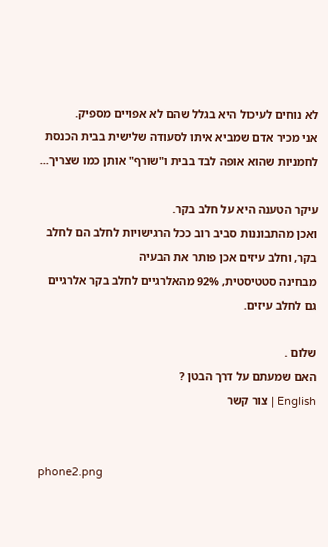לא נוחים לעיכול היא בגלל שהם לא אפויים מספיק.
אני מכיר אדם שמביא איתו לסעודה שלישית בבית הכנסת לחמניות שהוא אופה לבד בבית ו"שורף" אותן כמו שצריך...

עיקר הטענה היא על חלב בקר.
ואכן מהתבוננות סביב רוב ככל הרגישויות לחלב הם לחלב בקר, וחלב עיזים אכן פותר את הבעיה
מבחינה סטטיסטית, 92% מהאלרגיים לחלב בקר אלרגיים גם לחלב עיזים.

שלום .
האם שמעתם על דרך הבטן ?
English | צור קשר


phone2.png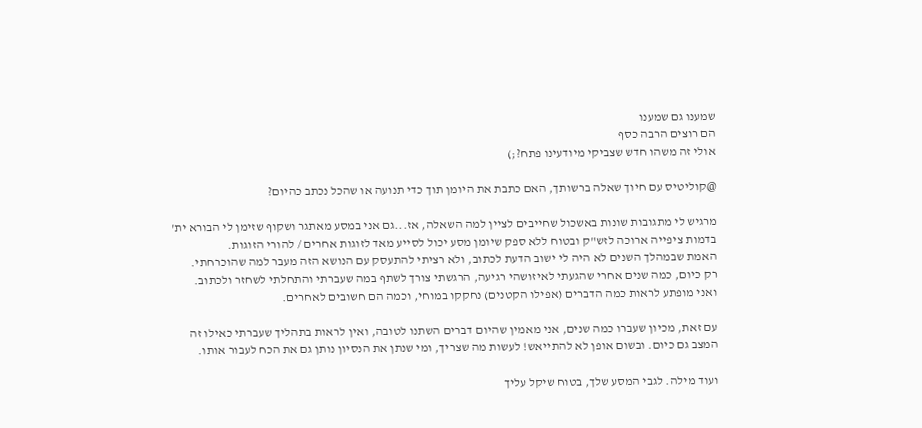שמענו גם שמענו
הם רוצים הרבה כסף
אולי זה משהו חדש שצביקי מיודעינו פתח?;)

@קוליטיס עם חיוך שאלה ברשותך, האם כתבת את היומן תוך כדי תנועה או שהכל נכתב כהיום?

מרגיש לי מתגובות שונות באשכול שחייבים לציין למה השאלה, אז...גם אני במסע מאתגר ושקוף שזימן לי הבורא ית' בדמות ציפייה ארוכה לזש"ק ובטוח ללא ספק שיומן מסע יכול לסייע מאד לזוגות אחרים / להורי הזוגות.
האמת שבמהלך השנים לא היה לי ישוב הדעת לכתוב, ולא רציתי להתעסק עם הנושא הזה מעבר למה שהוכרחתי.
רק כיום, כמה שנים אחרי שהגעתי לאיזושהי רגיעה, הרגשתי צורך לשתף במה שעברתי והתחלתי לשחזר ולכתוב.
ואני מופתע לראות כמה הדברים (אפילו הקטנים) נחקקו במוחי, וכמה הם חשובים לאחרים.

עם זאת, מכיון שעברו כמה שנים, אני מאמין שהיום דברים השתנו לטובה, ואין לראות בתהליך שעברתי כאילו זה המצב גם כיום. ובשום אופן לא להתייאש! לעשות מה שצריך, ומי שנתן את הנסיון נותן גם את הכח לעבור אותו.

ועוד מילה. לגבי המסע שלך, בטוח שיקל עליך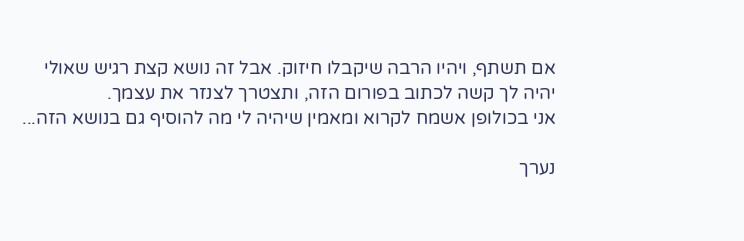אם תשתף, ויהיו הרבה שיקבלו חיזוק. אבל זה נושא קצת רגיש שאולי יהיה לך קשה לכתוב בפורום הזה, ותצטרך לצנזר את עצמך.
אני בכולופן אשמח לקרוא ומאמין שיהיה לי מה להוסיף גם בנושא הזה...

נערך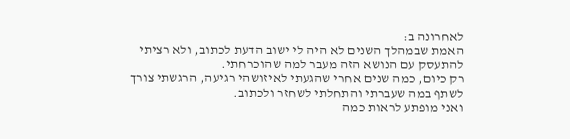לאחרונה ב:
האמת שבמהלך השנים לא היה לי ישוב הדעת לכתוב, ולא רציתי להתעסק עם הנושא הזה מעבר למה שהוכרחתי.
רק כיום, כמה שנים אחרי שהגעתי לאיזושהי רגיעה, הרגשתי צורך לשתף במה שעברתי והתחלתי לשחזר ולכתוב.
ואני מופתע לראות כמה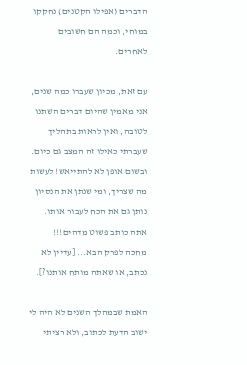הדברים (אפילו הקטנים) נחקקו במוחי, וכמה הם חשובים לאחרים.

עם זאת, מכיון שעברו כמה שנים, אני מאמין שהיום דברים השתנו לטובה, ואין לראות בתהליך שעברתי כאילו זה המצב גם כיום. ובשום אופן לא להתייאש! לעשות מה שצריך, ומי שנתן את הנסיון נותן גם את הכח לעבור אותו.
אתה כותב פשוט מדהים!!!
מחכה לפרק הבא... [עדיין לא נכתב, או שאתה מותח אותנו?].

האמת שבמהלך השנים לא היה לי ישוב הדעת לכתוב, ולא רציתי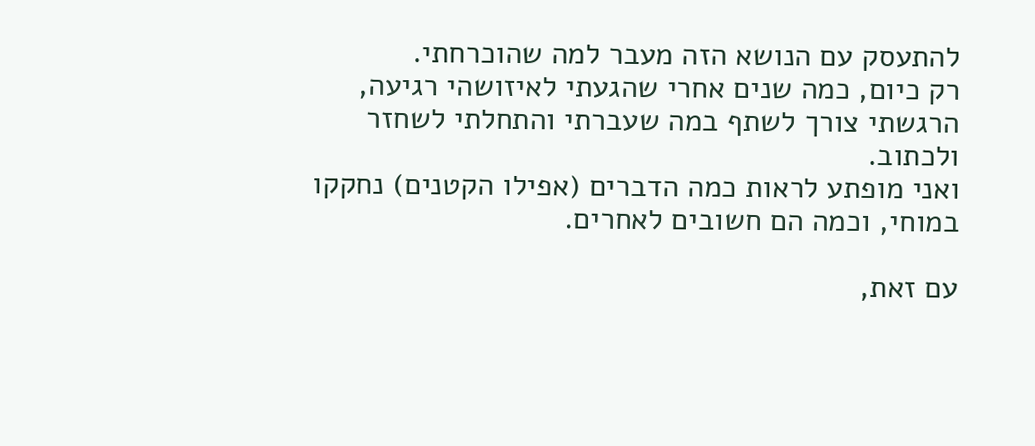להתעסק עם הנושא הזה מעבר למה שהוכרחתי.
רק כיום, כמה שנים אחרי שהגעתי לאיזושהי רגיעה, הרגשתי צורך לשתף במה שעברתי והתחלתי לשחזר ולכתוב.
ואני מופתע לראות כמה הדברים (אפילו הקטנים) נחקקו במוחי, וכמה הם חשובים לאחרים.

עם זאת,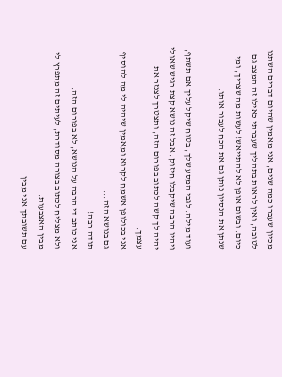מכיון שעברו כמה שנים, אני מאמין שהיום דברים השתנו לטובה, ואין לראות בתהליך שעברתי כאילו זה המצב גם כיום. ובשום אופן לא להתייאש! לעשות מה שצריך, ומי שנתן את הנסיון נותן גם את הכח לעבור אותו.

ועוד מילה. לגבי המסע שלך, בטוח שיקל עליך אם תשתף, ויהיו הרבה שיקבלו חיזוק. אבל זה נושא קצת רגיש שאולי יהיה לך קשה לכתוב בפורום הזה, ותצטרך לצנזר את עצמך.
אני בכולופן אשמח לקרוא ומאמין שיהיה לי מה להוסיף גם בנושא הזה...
תודה רבה!
אני כותב די הרבה על הנושא, לא בפורום הזה.
ולא מצליח לכתוב בצורה מסודרת, לעיתים זה מתפרץ לי מבין האצבעות.
עם תשובתך אני מבין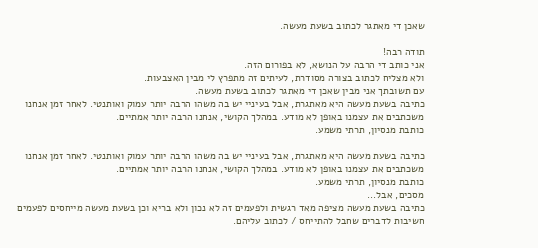שאכן די מאתגר לכתוב בשעת מעשה.

תודה רבה!
אני כותב די הרבה על הנושא, לא בפורום הזה.
ולא מצליח לכתוב בצורה מסודרת, לעיתים זה מתפרץ לי מבין האצבעות.
עם תשובתך אני מבין שאכן די מאתגר לכתוב בשעת מעשה.
כתיבה בשעת מעשה היא מאתגרת, אבל בעיניי יש בה משהו הרבה יותר עמוק ואותנטי. לאחר זמן אנחנו משכתבים את עצמנו באופן לא מודע. במהלך הקושי, אנחנו הרבה יותר אמתיים.
כותבת מנסיון, תרתי משמע.

כתיבה בשעת מעשה היא מאתגרת, אבל בעיניי יש בה משהו הרבה יותר עמוק ואותנטי. לאחר זמן אנחנו משכתבים את עצמנו באופן לא מודע. במהלך הקושי, אנחנו הרבה יותר אמתיים.
כותבת מנסיון, תרתי משמע.
מסכים, אבל...
כתיבה בשעת מעשה מציפה מאד רגשית ולפעמים זה לא נכון ולא בריא וכן בשעת מעשה מייחסים לפעמים חשיבות לדברים שחבל להתייחס / לכתוב עליהם.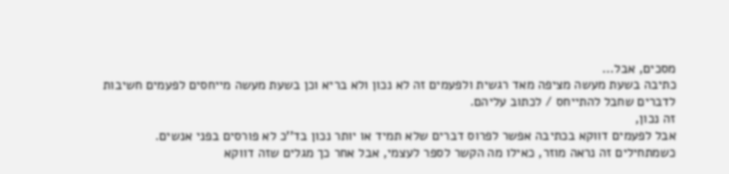מסכים, אבל...
כתיבה בשעת מעשה מציפה מאד רגשית ולפעמים זה לא נכון ולא בריא וכן בשעת מעשה מייחסים לפעמים חשיבות לדברים שחבל להתייחס / לכתוב עליהם.
זה נכון,
אבל לפעמים דווקא בכתיבה אפשר לפרוס דברים שלא תמיד או יותר נכון בד''כ לא פורסים בפני אנשים.
כשמתחילים זה נראה מוזר, כאילו מה הקשר לספר לעצמי, אבל אחר כך מגלים שזה דווקא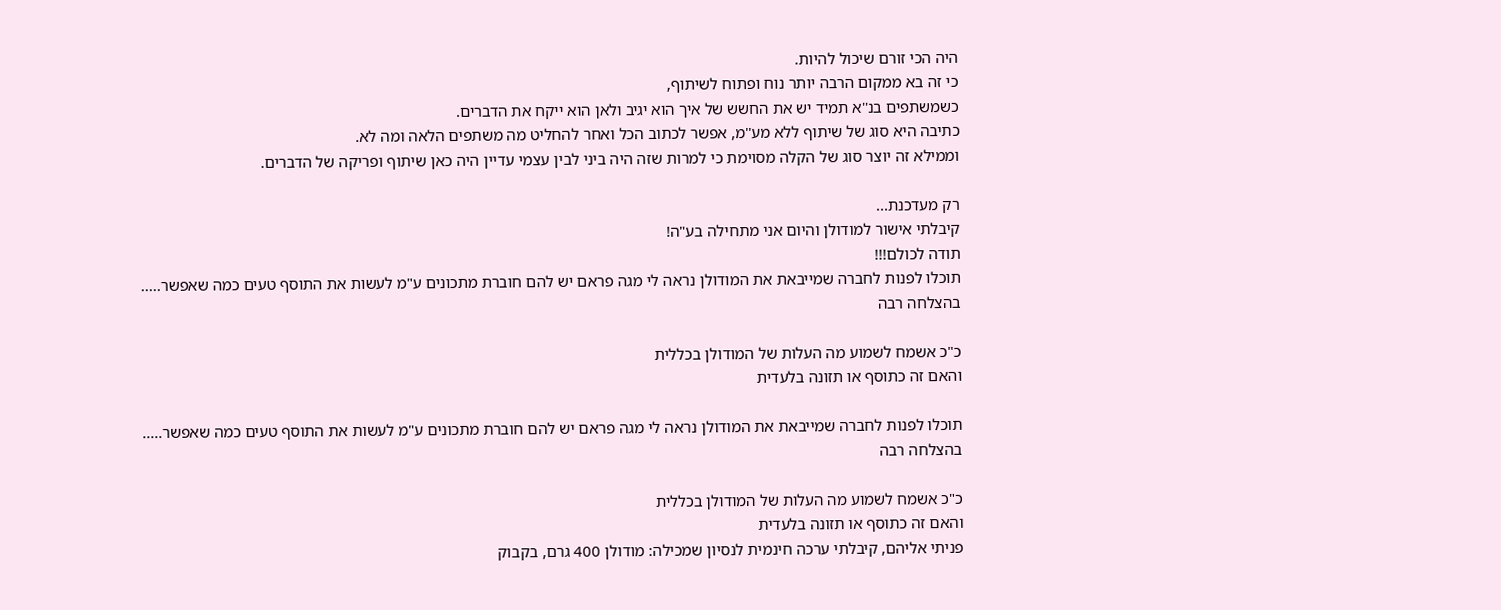היה הכי זורם שיכול להיות.
כי זה בא ממקום הרבה יותר נוח ופתוח לשיתוף,
כשמשתפים בנ''א תמיד יש את החשש של איך הוא יגיב ולאן הוא ייקח את הדברים.
כתיבה היא סוג של שיתוף ללא מע''מ, אפשר לכתוב הכל ואחר להחליט מה משתפים הלאה ומה לא.
וממילא זה יוצר סוג של הקלה מסוימת כי למרות שזה היה ביני לבין עצמי עדיין היה כאן שיתוף ופריקה של הדברים.

רק מעדכנת...
קיבלתי אישור למודולן והיום אני מתחילה בע"ה!
תודה לכולם!!!
תוכלו לפנות לחברה שמייבאת את המודולן נראה לי מגה פראם יש להם חוברת מתכונים ע"מ לעשות את התוסף טעים כמה שאפשר.....
בהצלחה רבה

כ"כ אשמח לשמוע מה העלות של המודולן בכללית
והאם זה כתוסף או תזונה בלעדית

תוכלו לפנות לחברה שמייבאת את המודולן נראה לי מגה פראם יש להם חוברת מתכונים ע"מ לעשות את התוסף טעים כמה שאפשר.....
בהצלחה רבה

כ"כ אשמח לשמוע מה העלות של המודולן בכללית
והאם זה כתוסף או תזונה בלעדית
פניתי אליהם, קיבלתי ערכה חינמית לנסיון שמכילה: מודולן 400 גרם, בקבוק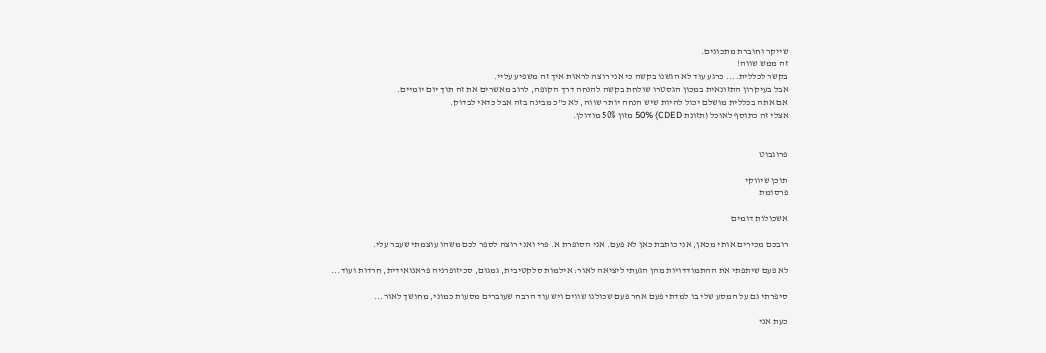שייקר וחוברת מתכונים.
זה ממש שווה!
בקשר לכללית.... כרגע עוד לא הגשנו בקשה כי אני רוצה לראות איך זה משפיע עליי.
אבל בעיקרון התזונאית במכון הגסטרו שולחת בקשה להנחה דרך הקופה, לרוב מאשרים את זה תוך יום יומיים.
אם אתה בכללית מושלם יכול להיות שיש הנחה יותר שווה, לא כ"כ מבינה בזה אבל כדאי לבדוק.
אצלי זה כתוסף לאוכל (תזונת CDED) 50% מזון 50% מודולן.


פרוגבוט

תוכן שיווקי
פרסומת

אשכולות דומים

רובכם מכירים אותי מכאן, אני כותבת כאן לא פעם. אני הסופרת א. פרי ואני רוצה לספר לכם משהו עוצמתי שעבר עלי.

לא פעם שיתפתי את ההתמודדויות מהן הגעתי ליציאה לאור: אילמות סלקטיבית, גמגום, סכיזופרניה פראנואידית, חרדות ועוד...

סיפרתי גם על המסע שלי בו למדתי פעם אחר פעם שכולנו שווים ויש עוד הרבה שעוברים מסעות כמוני, מחושך לאור...

כעת אני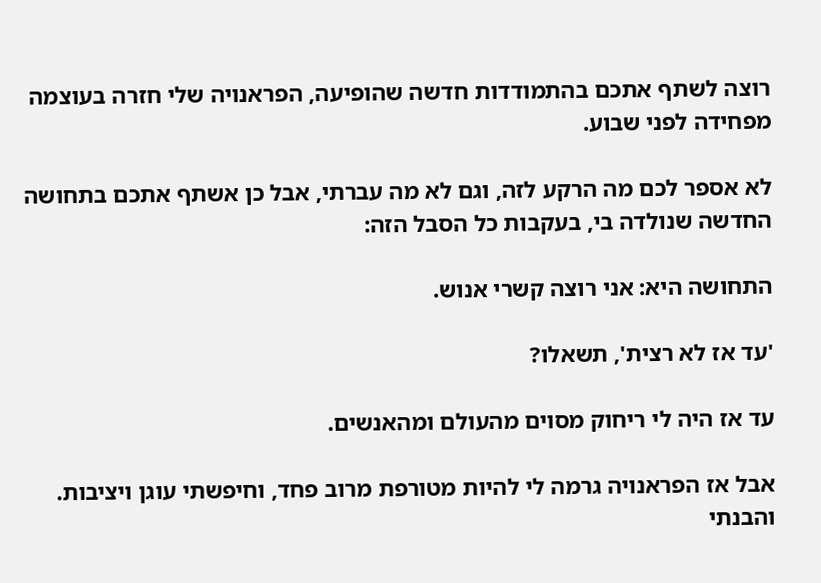רוצה לשתף אתכם בהתמודדות חדשה שהופיעה, הפראנויה שלי חזרה בעוצמה מפחידה לפני שבוע.

לא אספר לכם מה הרקע לזה, וגם לא מה עברתי, אבל כן אשתף אתכם בתחושה החדשה שנולדה בי, בעקבות כל הסבל הזה:

התחושה היא: אני רוצה קשרי אנוש.

'עד אז לא רצית', תשאלו?

עד אז היה לי ריחוק מסוים מהעולם ומהאנשים.

אבל אז הפראנויה גרמה לי להיות מטורפת מרוב פחד, וחיפשתי עוגן ויציבות.
והבנתי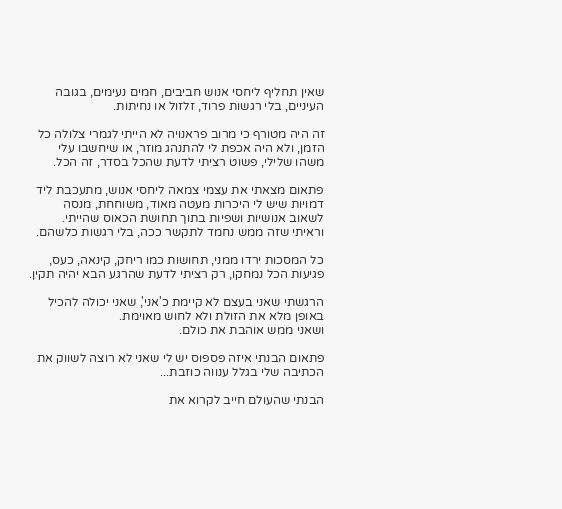שאין תחליף ליחסי אנוש חביבים, חמים נעימים, בגובה העיניים, בלי רגשות פרוד, זלזול או נחיתות.

זה היה מטורף כי מרוב פראנויה לא הייתי לגמרי צלולה כל הזמן, ולא היה אכפת לי להתנהג מוזר, או שיחשבו עלי משהו שלילי, פשוט רציתי לדעת שהכל בסדר, זה הכל.

פתאום מצאתי את עצמי צמאה ליחסי אנוש, מתעכבת ליד דמויות שיש לי היכרות מעטה מאוד, משוחחת, מנסה לשאוב אנושיות ושפיות בתוך תחושת הכאוס שהייתי. וראיתי שזה ממש נחמד לתקשר ככה, בלי רגשות כלשהם.

כל המסכות ירדו ממני, תחושות כמו ריחק, קינאה, כעס, פגיעות הכל נמחקו, רק רציתי לדעת שהרגע הבא יהיה תקין.

הרגשתי שאני בעצם לא קיימת כ'אני', שאני יכולה להכיל באופן מלא את הזולת ולא לחוש מאוימת.
ושאני ממש אוהבת את כולם.

פתאום הבנתי איזה פספוס יש לי שאני לא רוצה לשווק את הכתיבה שלי בגלל ענווה כוזבת...

הבנתי שהעולם חייב לקרוא את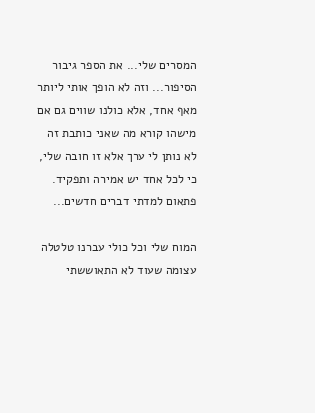המסרים שלי... את הספר גיבור הסיפור... וזה לא הופך אותי ליותר מאף אחד, אלא כולנו שווים גם אם מישהו קורא מה שאני כותבת זה לא נותן לי ערך אלא זו חובה שלי, כי לכל אחד יש אמירה ותפקיד.
פתאום למדתי דברים חדשים...

המוח שלי וכל כולי עברנו טלטלה עצומה שעוד לא התאוששתי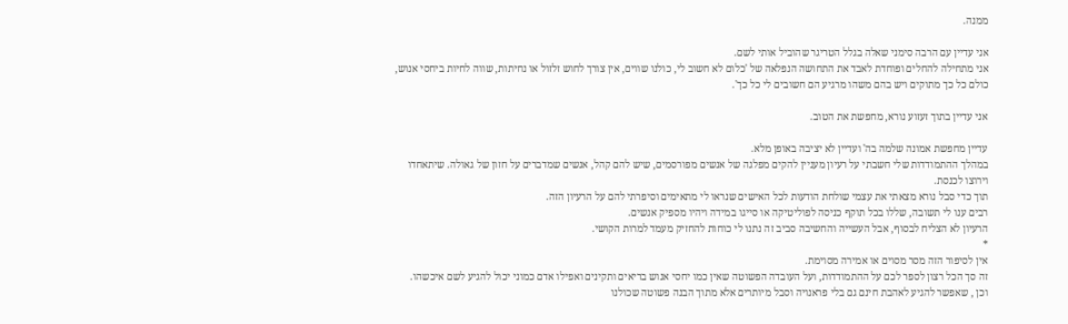ממנה.

אני עדיין עם הרבה סימני שאלה בגלל הטריגר שהוביל אותי לשם.
אני מתחילה להחלים ופוחדת לאבד את התחושה הנפלאה של 'כלום לא חשוב לי, כולנו שווים, אין צורך לחוש זלזול או נחיתות, שווה לחיות ביחסי אנוש, כולם כל כך מתוקים ויש בהם משהו מרגיע הם חשובים לי כל כך'.

אני עדיין בתוך זעזוע נורא, מחפשת את הטוב.

עדיין מחפשת אמונה שלמה בה' ועדיין לא יציבה באופן מלא.
במהלך ההתמודדות שלי חשבתי על רעיון מעניין להקים מפלגה של אנשים מפורסמים, שיש להם קהל, אנשים שמדברים על חזון של גאולה. שיתאחדו וירוצו לכנסת.
תוך כדי סבל נורא מצאתי את עצמי שולחת הודעות לכל האישים שנראו לי מתאימים וסיפרתי להם על הרעיון הזה.
רבים ענו לי תשובה, שללו בכל תוקף כניסה לפוליטיקה או סייגו במידה ויהיו מספיק אנשים.
הרעיון לא הצליח לבסוף, אבל העשייה והחשיבה סביב זה נתנו לי כוחות להחזיק מעמד למרות הקושי.
*
אין לסיפור הזה מסר מסוים או אמירה מסוימת.
זה סך הכל רצון לספר לכם על ההתמודדות, ועל העובדה הפשוטה שאין כמו יחסי אנוש בריאים ותקינים ואפילו אדם כמוני יכול להגיע לשם איכשהו.
וכן , שאפשר להגיע לאהבת חינם גם בלי פראנויה וסבל מיותרים אלא מתוך הבנה פשוטה שכולנו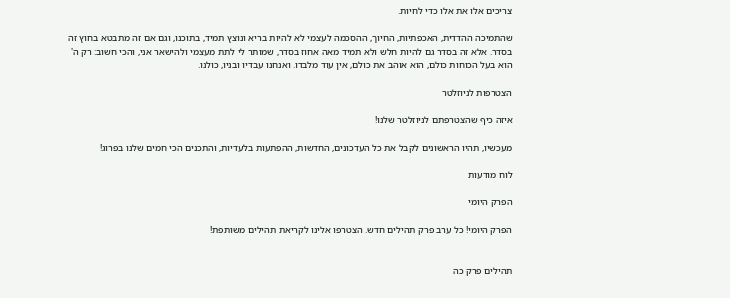צריכים אלו את אלו כדי לחיות.

שהתמיכה ההדדית, האכפתיות, החיוך, ההסכמה לעצמי לא להיות בריא ונוצץ תמיד, בתוכנו, וגם אם זה מתבטא בחוץ זה בסדר. אלא זה בסדר גם להיות חלש ולא תמיד מאה אחוז בסדר, שמותר לי לתת מעצמי ולהישאר אני, והכי חשוב: רק ה' הוא בעל הכוחות כולם, הוא אוהב את כולם, אין עוד מלבדו. ואנחנו עבדיו ובניו, כולנו.

הצטרפות לניוזלטר

איזה כיף שהצטרפתם לניוזלטר שלנו!

מעכשיו, תהיו הראשונים לקבל את כל העדכונים, החדשות, ההפתעות בלעדיות, והתכנים הכי חמים שלנו בפרוג!

לוח מודעות

הפרק היומי

הפרק היומי! כל ערב פרק תהילים חדש. הצטרפו אלינו לקריאת תהילים משותפת!


תהילים פרק כה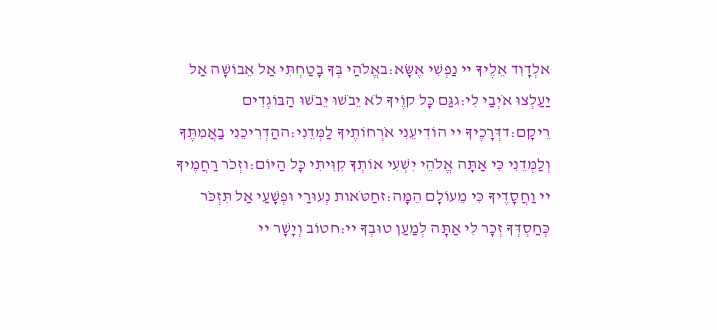אלְדָוִד אֵלֶיךָ יי נַפְשִׁי אֶשָּׂא:באֱלֹהַי בְּךָ בָטַחְתִּי אַל אֵבוֹשָׁה אַל יַעַלְצוּ אֹיְבַי לִי:גגַּם כָּל קוֶֹיךָ לֹא יֵבֹשׁוּ יֵבֹשׁוּ הַבּוֹגְדִים רֵיקָם:דדְּרָכֶיךָ יי הוֹדִיעֵנִי אֹרְחוֹתֶיךָ לַמְּדֵנִי:ההַדְרִיכֵנִי בַאֲמִתֶּךָ וְלַמְּדֵנִי כִּי אַתָּה אֱלֹהֵי יִשְׁעִי אוֹתְךָ קִוִּיתִי כָּל הַיּוֹם:וזְכֹר רַחֲמֶיךָ יי וַחֲסָדֶיךָ כִּי מֵעוֹלָם הֵמָּה:זחַטֹּאות נְעוּרַי וּפְשָׁעַי אַל תִּזְכֹּר כְּחַסְדְּךָ זְכָר לִי אַתָּה לְמַעַן טוּבְךָ יי:חטוֹב וְיָשָׁר יי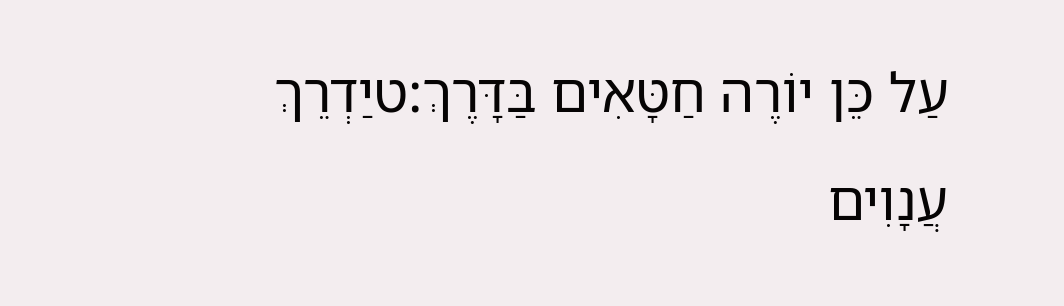עַל כֵּן יוֹרֶה חַטָּאִים בַּדָּרֶךְ:טיַדְרֵךְ עֲנָוִים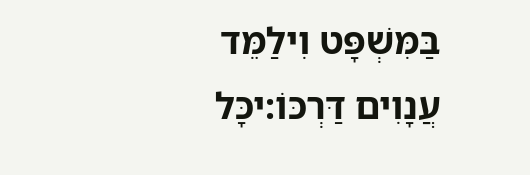בַּמִּשְׁפָּט וִילַמֵּד עֲנָוִים דַּרְכּוֹ:יכָּל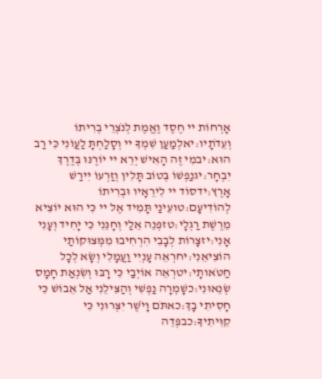אָרְחוֹת יי חֶסֶד וֶאֱמֶת לְנֹצְרֵי בְרִיתוֹ וְעֵדֹתָיו:יאלְמַעַן שִׁמְךָ יי וְסָלַחְתָּ לַעֲוֹנִי כִּי רַב הוּא:יבמִי זֶה הָאִישׁ יְרֵא יי יוֹרֶנּוּ בְּדֶרֶךְ יִבְחָר:יגנַפְשׁוֹ בְּטוֹב תָּלִין וְזַרְעוֹ יִירַשׁ אָרֶץ:ידסוֹד יי לִירֵאָיו וּבְרִיתוֹ לְהוֹדִיעָם:טועֵינַי תָּמִיד אֶל יי כִּי הוּא יוֹצִיא מֵרֶשֶׁת רַגְלָי:טזפְּנֵה אֵלַי וְחָנֵּנִי כִּי יָחִיד וְעָנִי אָנִי:יזצָרוֹת לְבָבִי הִרְחִיבוּ מִמְּצוּקוֹתַי הוֹצִיאֵנִי:יחרְאֵה עָנְיִי וַעֲמָלִי וְשָׂא לְכָל חַטֹּאותָי:יטרְאֵה אוֹיְבַי כִּי רָבּוּ וְשִׂנְאַת חָמָס שְׂנֵאוּנִי:כשָׁמְרָה נַפְשִׁי וְהַצִּילֵנִי אַל אֵבוֹשׁ כִּי חָסִיתִי בָךְ:כאתֹּם וָיֹשֶׁר יִצְּרוּנִי כִּי קִוִּיתִיךָ:כבפְּדֵה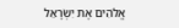אֱלֹהִים אֶת יִשְׂרָאֵל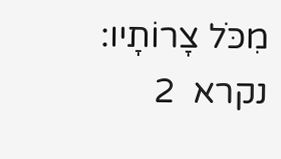מִכֹּל צָרוֹתָיו:
נקרא  2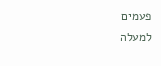פעמים
למעלה